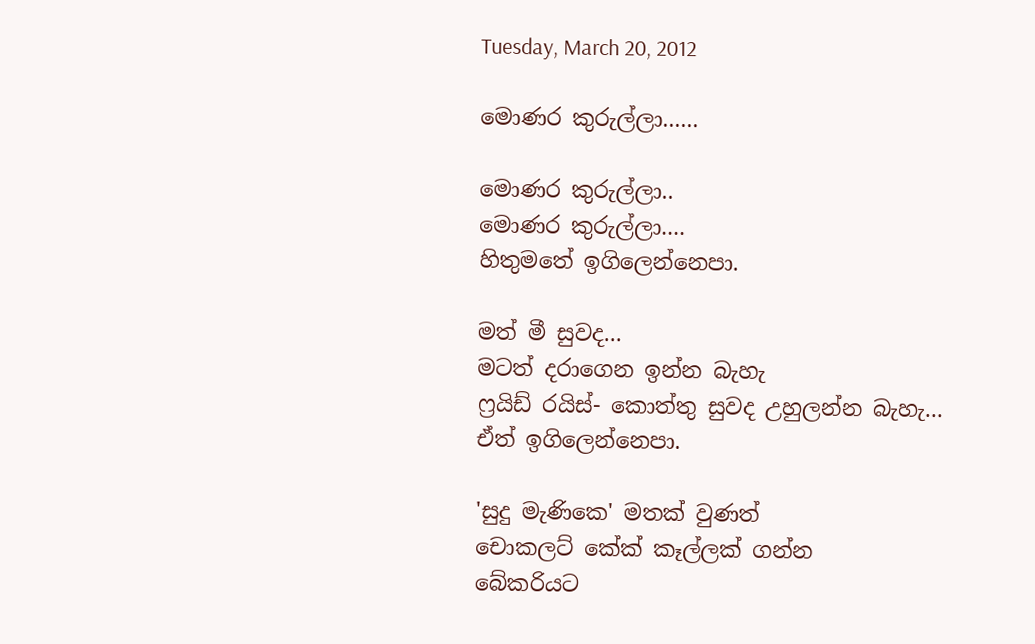Tuesday, March 20, 2012

මොණර කුරුල්ලා......

මොණර කුරුල්ලා..
මොණර කුරුල්ලා....
හිතුමතේ ඉගිලෙන්නෙපා.

මත් මී සුවද...
මටත් දරාගෙන ඉන්න බැහැ
ෆ්‍රයිඩ් රයිස්- කොත්තු සුවද උහුලන්න බැහැ...
ඒත් ඉගිලෙන්නෙපා.

'සුදු මැණිකෙ' මතක් වුණත්
චොකලට් කේක් කෑල්ලක් ගන්න
බේකරියට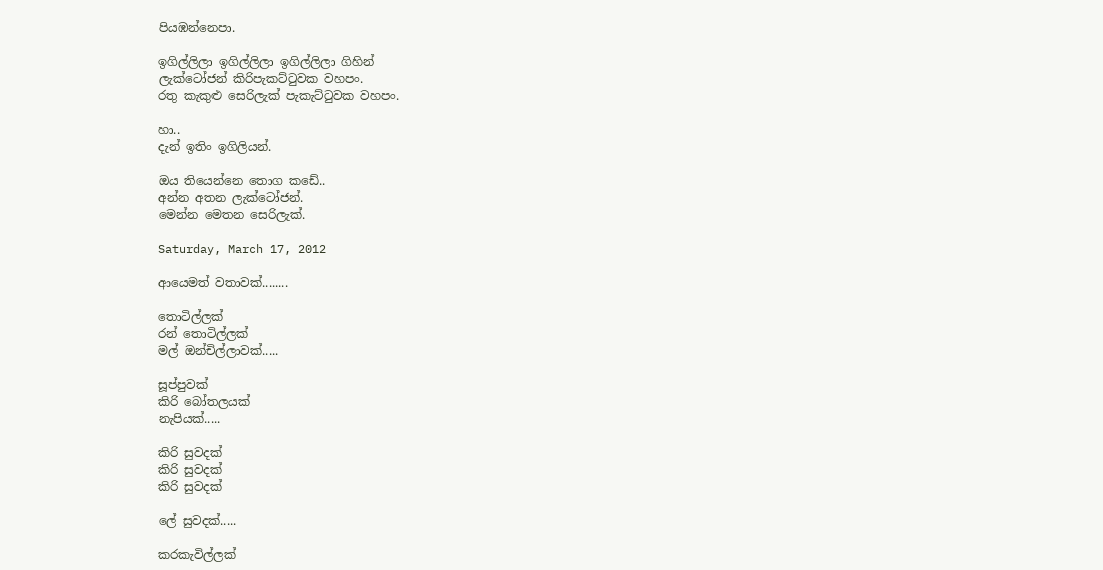පියඹන්නෙපා.

ඉගිල්ලිලා ඉගිල්ලිලා ඉගිල්ලිලා ගිහින්
ලැක්ටෝජන් කිරිපැකට්ටුවක වහපං.
රතු කැකුළු සෙරිලැක් පැකැට්ටුවක වහපං.

හා..
දැන් ඉතිං ඉගිලියන්.

ඔය තියෙන්නෙ තොග කඩේ..
අන්න අතන ‍ලැක්ටෝජන්.
මෙන්න මෙතන සෙරිලැක්.

Saturday, March 17, 2012

ආයෙමත් වතාවක්........

තොටිල්ලක්
රන් තොටිල්ලක්
මල් ඔන්චිල්ලාවක්.....

සූප්පුවක්
කිරි බෝතලයක්
නැපියක්.....

කිරි සුවදක්
කිරි සුවදක්
කිරි සුවදක්

ලේ සුවදක්.....

කරකැවිල්ලක්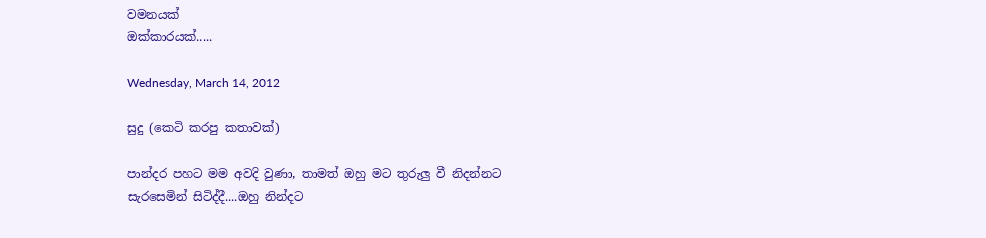වමනයක්
ඔක්කාරයක්.....

Wednesday, March 14, 2012

සුදු (කෙටි කරපු කතාවක්)

පාන්දර පහට මම අවදි වුණා, තාමත් ඔහු මට තුරුලු වී නිදන්නට සැරසෙමින් සිටිද්දී....ඔහු නින්දට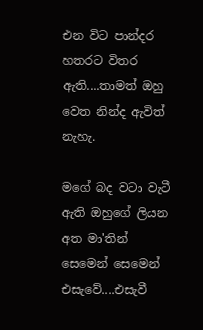එන විට පාන්දර හතරට විතර ඇති....තාමත් ඔහු වෙත නින්ද ඇවිත් නැහැ.

මගේ බද වටා වැටී ඇති ඔහුගේ ලියන අත මා'තින් සෙමෙන් සෙමෙන් එසැවේ....එසැවී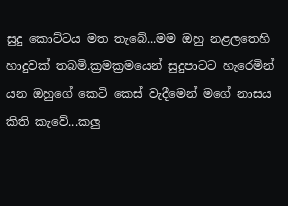සුදු කොට්ටය මත තැබේ...මම ඔහු නළලතෙහි හාදුවක් තබමි.ක්‍රමක්‍රමයෙන් සුදුපාටට හැරෙමින් යන ඔහුගේ කෙටි කෙස් වැදීමෙන් මගේ නාසය කිති කැවේ...කලු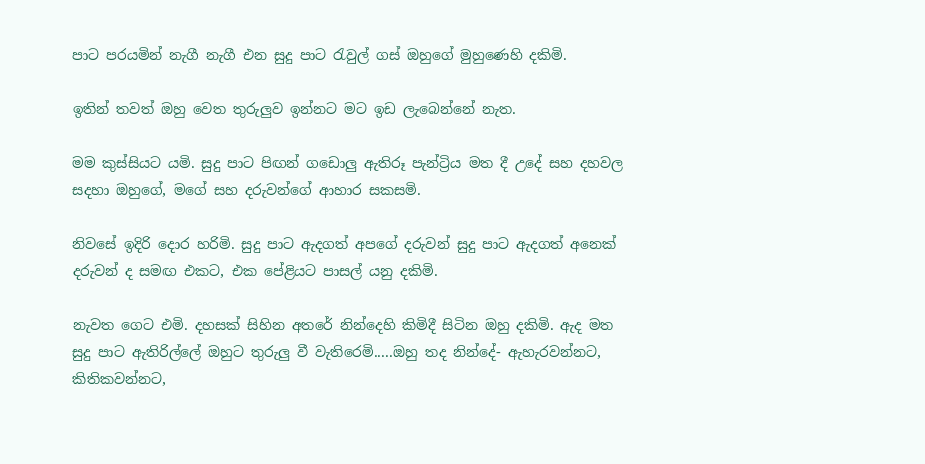පාට පරයමින් නැගී නැගී එන සුදු පාට රැවුල් ගස් ඔහුගේ මුහුණෙහි දකිමි.

ඉතින් තවත් ඔහු වෙත තුරුලුව ඉන්නට මට ඉඩ ලැබෙන්නේ නැත.

මම කුස්සියට යමි. සුදු පාට පිඟන් ගඩොලු ඇතිරූ පැන්ට්‍රිය මත දී උදේ සහ දහවල සදහා ඔහුගේ, මගේ සහ දරුවන්ගේ ආහාර සකසමි.

නිවසේ ඉදිරි දොර හරිමි. සුදු පාට ඇදගත් අපගේ දරුවන් සුදු පාට ඇදගත් අනෙක් දරුවන් ද සමඟ එකට, එක පේළියට පාසල් යනු දකිමි.

නැවත ගෙට එමි. දහසක් සිහින අතරේ නින්දෙහි කිමිදී සිටින ඔහු දකිමි. ඇද මත සුදු පාට ඇතිරිල්ලේ ඔහුට තුරුලු වී වැතිරෙමි.....ඔහු තද නින්දේ- ඇහැරවන්නට, කිතිකවන්නට,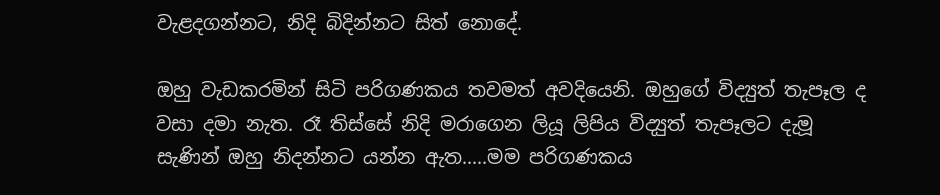වැළදගන්නට, නිදි බිදින්නට සිත් නොදේ.

ඔහු වැඩකරමින් සිටි පරිගණකය තවමත් අවදියෙනි. ඔහුගේ විද්‍යුත් තැපෑල ද වසා දමා නැත. රෑ තිස්සේ නිදි මරාගෙන ලියූ ලිපිය විද්‍යුත් තැපෑලට දැමූ සැණින් ඔහු නිදන්නට යන්න ඇත.....මම පරිගණකය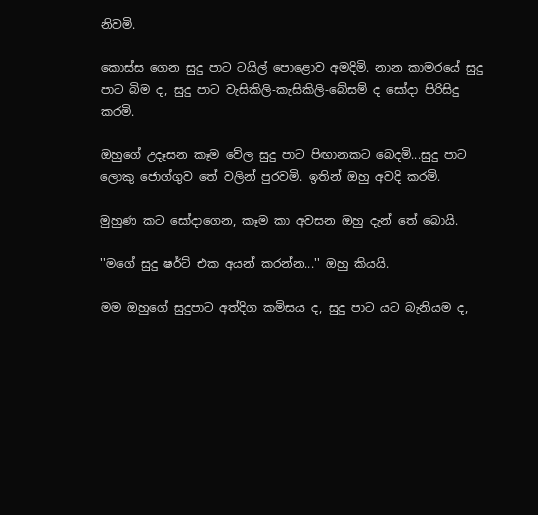නිවමි.

කොස්ස ගෙන සුදු පාට ටයිල් පොළොව අමදිමි. නාන කාමරයේ සුදු පාට බිම ද, සුදු පාට වැසිකිලි-කැසිකිලි-බේසම් ද සෝදා පිරිසිදු කරමි.

ඔහුගේ උදෑසන කෑම වේල සුදු පාට පිඟානකට බෙදමි...සුදු පාට ලොකු ජොග්ගුව තේ වලින් පුරවමි. ඉතින් ඔහු අවදි කරමි.

මුහුණ කට සෝදාගෙන, කෑම කා අවසන ඔහු දැන් තේ බොයි.

''මගේ සුදු ෂර්ට් එක අයන් කරන්න...'' ඔහු කියයි.

මම ඔහු‍ගේ සුදුපාට අත්දිග කමිසය ද, සුදු පාට යට බැනියම ද,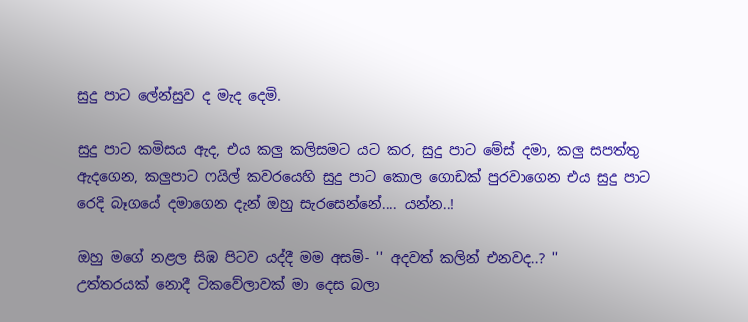සුදු පාට ලේන්සුව ද මැද දෙමි.

සුදු පාට කමිසය ඇද, එය කලු කලිසමට යට කර, සුදු පාට මේස් දමා, කලු සපත්තු ඇදගෙන, කලුපාට ෆයිල් කවරයෙහි සුදු පාට කොල ගොඩක් පුරවාගෙන එය සුදු පාට රෙදි බෑගයේ දමාගෙන දැන් ඔහු සැරසෙන්නේ.... යන්න..!

ඔහු මගේ නළල සිඹ පිටව යද්දී මම අසමි- '' අදවත් කලින් එනවද..? ''
උත්තරයක් නොදී ටිකවේලාවක් මා දෙස බලා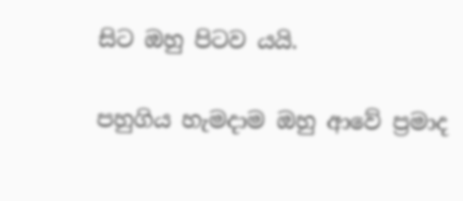සිට ඔහු පිටව යයි.

පහුගිය හැමදාම ඔහු ආවේ ප්‍රමාද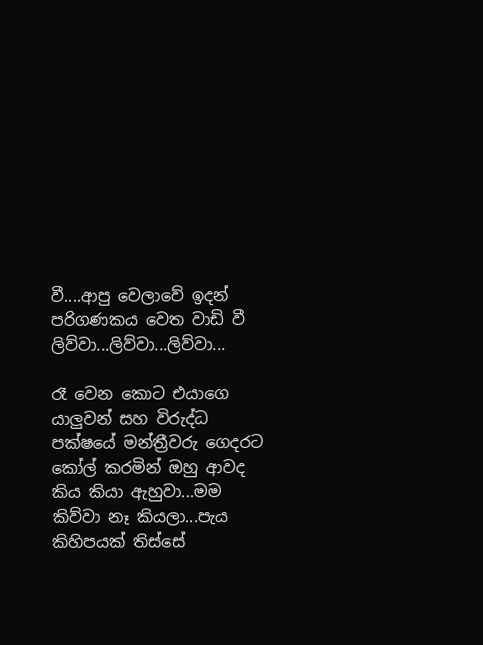වී....ආපු වෙලාවේ ඉදන් පරිගණකය වෙත වාඩි වී ලිව්වා...ලිව්වා...ලිව්වා...

රෑ වෙන කොට එයාගෙ යාලුවන් සහ විරුද්ධ පක්ෂයේ මන්ත්‍රීවරු ගෙදරට කෝල් කරමින් ඔහු ආවද කිය කියා ඇහුවා...මම කිව්වා නෑ කියලා...පැය කිහිපයක් තිස්සේ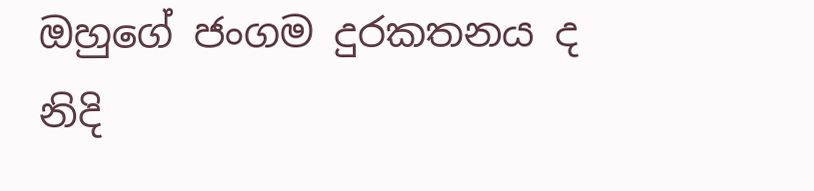ඔහුගේ ජංගම දුරකතනය ද නිදි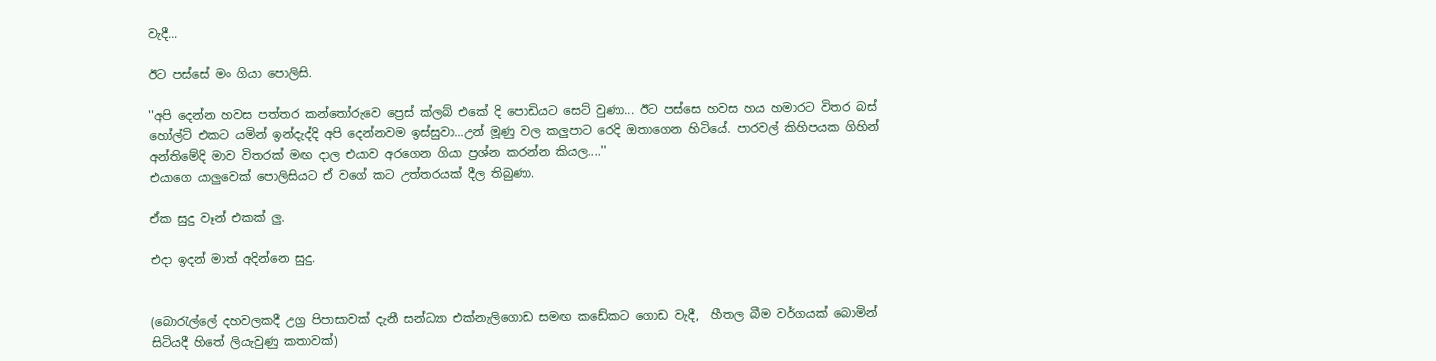වැදී...

ඊට පස්සේ මං ගියා පොලිසි.

''අපි දෙන්න හවස පත්තර කන්තෝරුවෙ ප්‍රෙස් ක්ලබ් එකේ දි පොඩියට සෙට් වුණා... ඊට පස්සෙ හවස හ‍ය හමාරට විතර බස් හෝල්ට් එකට යමින් ඉන්දැද්දි අපි දෙන්නවම ඉස්සුවා...උන් මූණු වල කලුපාට රෙදි ඔතාගෙන හිටියේ. පාරවල් කිහිපයක ගිහින් අන්තිමේදි මාව විතරක් මඟ දාල එයාව අරගෙන ගියා ප්‍රශ්න කරන්න කියල....''
එයාගෙ යාලුවෙක් පොලිසියට ඒ වගේ කට උත්තරයක් දීල තිබුණා.

ඒක සුදු වෑන් එකක් ලු.

එදා ඉදන් මාත් අදින්නෙ සුදු.


(බොරැල්ලේ දහවලකදී උග්‍ර පිපාසාවක් දැනී සන්ධ්‍යා එක්නැලිගොඩ සමඟ කඩේකට ගොඩ වැදී,  හීතල බීම වර්ගයක් බොමින් සිටියදී හිතේ ලියැවුණු කතාවක්)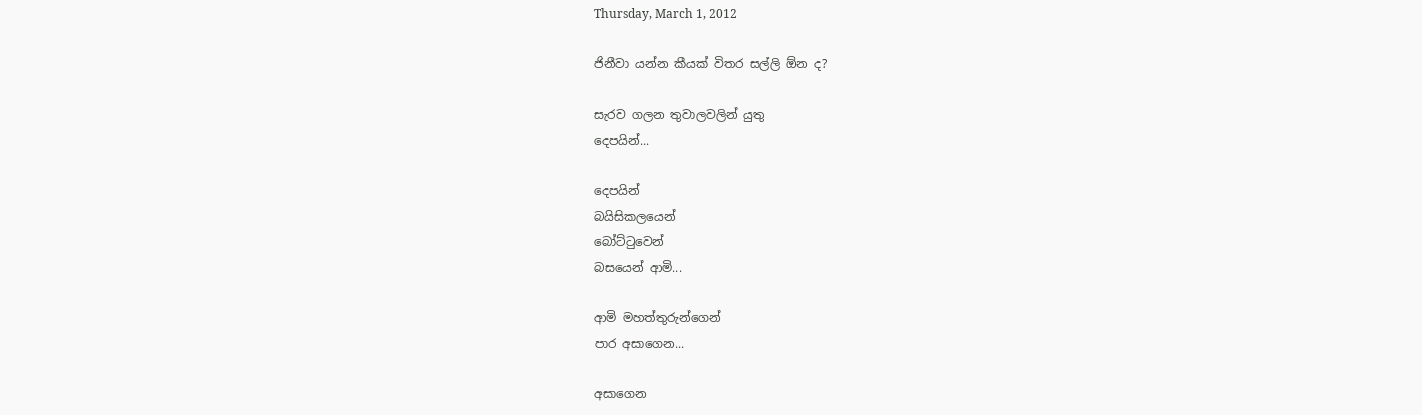Thursday, March 1, 2012

ජිනීවා යන්න කීයක් විතර සල්ලි ඕන ද?

සැරව ගලන තුවාලවලින් යුතු
දෙපයින්...

දෙපයින්
බයිසිකලයෙන්
බෝට්ටුවෙන්
බසයෙන් ආමි...

ආමි මහත්තුරුන්ගෙන්
පාර අසාගෙන...

අසාගෙන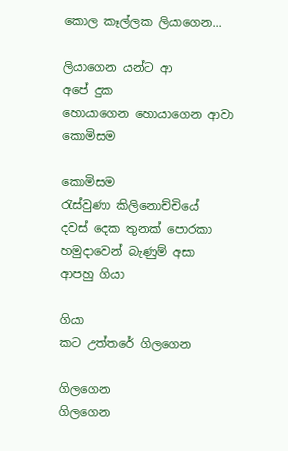කොල කෑල්ලක ලියාගෙන...

ලියාගෙන යන්ට ආ
අපේ දුක
හොයාගෙන හොයාගෙන ආවා
කොමිසම

කොමිසම
රැස්වුණා කිලිනොච්චියේ
දවස් දෙක තුනක් පොරකා
හමුදාවෙන් බැණුම් අසා
ආපහු ගියා

ගියා
කට උත්තරේ ගිලගෙන

ගිලගෙන
ගිලගෙන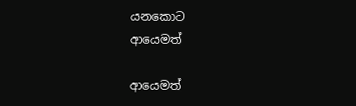යනකොට
ආයෙමත්

ආයෙමත්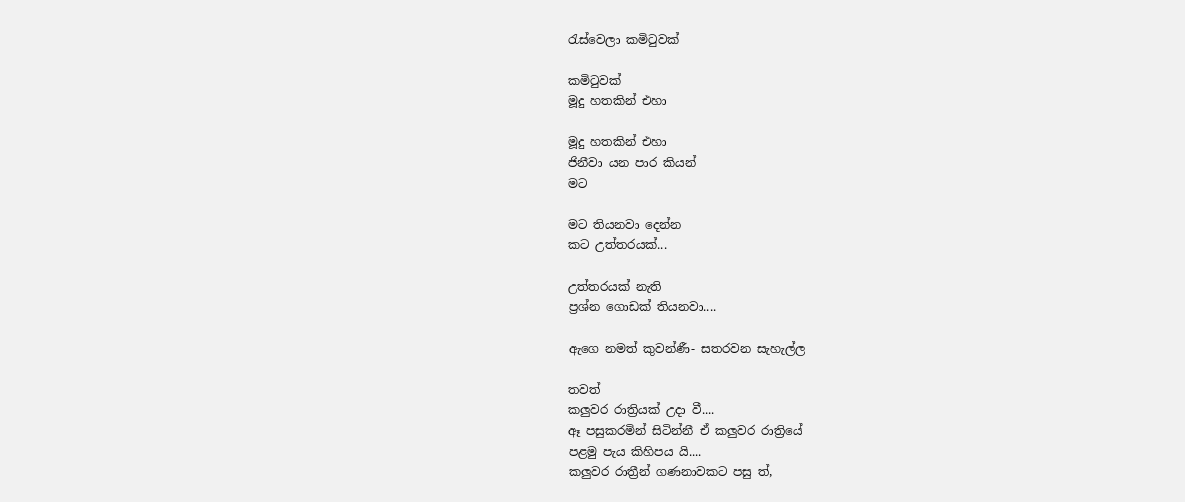රැස්වෙලා කමිටුවක්

කමිටුවක්
මූදු හතකින් එහා

මූදු හතකින් එහා
ජිනීවා යන පාර කියන්
මට

මට තියනවා දෙන්න
කට උත්තරයක්...

උත්තරයක් නැති
ප්‍රශ්න ගොඩක් තියනවා....

ඇගෙ නමත් කුවන්ණී- සතරවන සැහැල්ල

තවත්
කලුවර රාත්‍රියක් උදා වී....
ඈ පසුකරමින් සිටින්නී ඒ කලුවර රාත්‍රියේ
පළමු පැය කිහිපය යි....
කලුවර රාත්‍රීන් ගණනාවකට පසු ත්,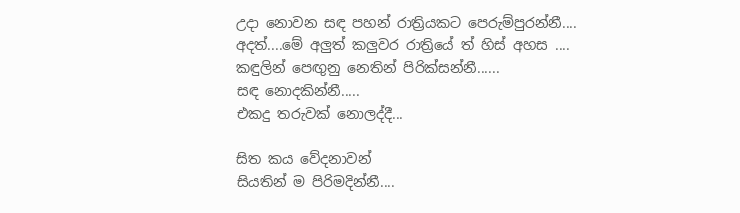උදා නොවන සඳ පහන් රාත්‍රියකට පෙරුම්පුරන්නී....
අදත්....මේ අලුත් කලුවර රාත්‍රියේ ත් හිස් අහස ....
කඳුලින් පෙඟුනු නෙතින් පිරික්සන්නී......
සඳ නොදකින්නී.....
එකදු තරුවක් නොලද්දී...

සිත කය වේදනාවන්
සියතින් ම පිරිමදින්නී....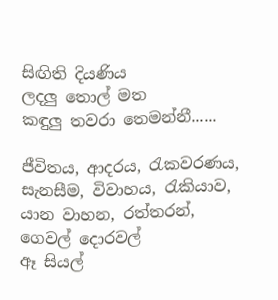සිඟිති දියණිය
ලදලු තොල් මත
කඳුලු තවරා තෙමන්නී......

ජීවිතය, ආදරය, රැකවරණය, සැනසීම, විවාහය, රැකියාව, යාන වාහන, රත්තරන්,
ගෙවල් දොරවල්
ඈ සියල්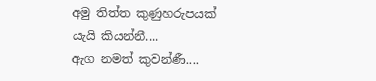අමු තිත්ත කුණුහරුපයක් යැයි කියන්නී....
ඇග නමත් කුවන්ණී....